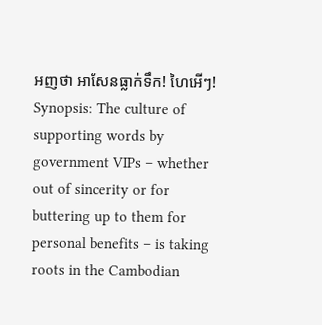អញថា អាសែនធ្លាក់ទឹក! ហៃអើៗ!
Synopsis: The culture of supporting words by government VIPs – whether out of sincerity or for buttering up to them for personal benefits – is taking roots in the Cambodian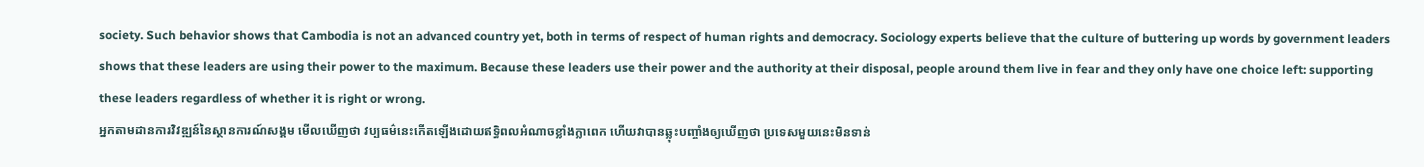society. Such behavior shows that Cambodia is not an advanced country yet, both in terms of respect of human rights and democracy. Sociology experts believe that the culture of buttering up words by government leaders shows that these leaders are using their power to the maximum. Because these leaders use their power and the authority at their disposal, people around them live in fear and they only have one choice left: supporting these leaders regardless of whether it is right or wrong.
អ្នកតាមដានការវិវឌ្ឍន៍នៃស្ថានការណ៍សង្គម មើលឃើញថា វប្បធម៌នេះកើតឡើងដោយឥទ្ធិពលអំណាចខ្លាំងក្លាពេក ហើយវាបានឆ្លុះបញ្ចាំងឲ្យឃើញថា ប្រទេសមួយនេះមិនទាន់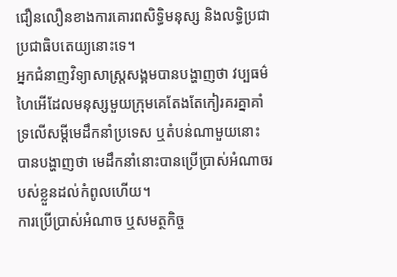ជឿនលឿនខាងការគោរពសិទ្ធិមនុស្ស និងលទ្ធិប្រជាប្រជាធិបតេយ្យនោះទេ។
អ្នកជំនាញវិទ្យាសាស្ត្រសង្គមបានបង្ហាញថា វប្បធម៌ហៃអើដែលមនុស្សមួយក្រុមគេតែងតែកៀរគរគ្នាគាំទ្រលើសម្ដីមេដឹកនាំប្រទេស ឬតំបន់ណាមួយនោះ បានបង្ហាញថា មេដឹកនាំនោះបានប្រើប្រាស់អំណាចរបស់ខ្លួនដល់កំពូលហើយ។
ការប្រើប្រាស់អំណាច ឬសមត្ថកិច្ច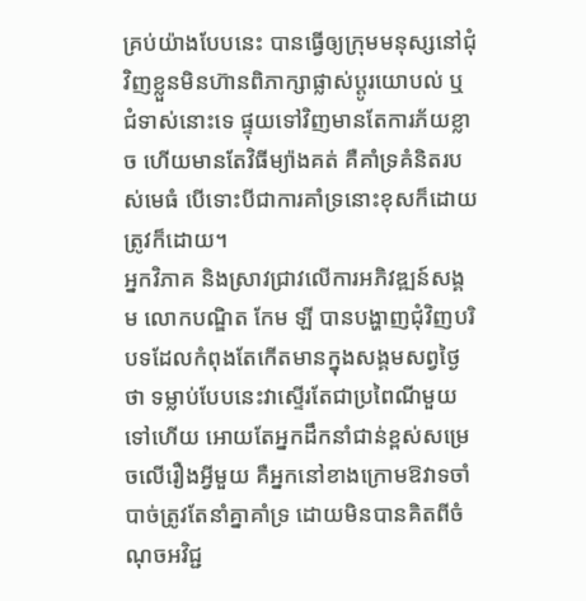គ្រប់យ៉ាងបែបនេះ បានធ្វើឲ្យក្រុមមនុស្សនៅជុំវិញខ្លួនមិនហ៊ានពិភាក្សាផ្លាស់ប្ដូរយោបល់ ឬជំទាស់នោះទេ ផ្ទុយទៅវិញមានតែការភ័យខ្លាច ហើយមានតែវិធីម្យ៉ាងគត់ គឺគាំទ្រគំនិតរបស់មេធំ បើទោះបីជាការគាំទ្រនោះខុសក៏ដោយត្រូវក៏ដោយ។
អ្នកវិភាគ និងស្រាវជ្រាវលើការអភិវឌ្ឍន៍សង្គម លោកបណ្ឌិត កែម ឡី បានបង្ហាញជុំវិញបរិបទដែលកំពុងតែកើតមានក្នុងសង្គមសព្វថ្ងៃថា ទម្លាប់បែបនេះវាស្ទើរតែជាប្រពៃណីមួយទៅហើយ អោយតែអ្នកដឹកនាំជាន់ខ្ពស់សម្រេចលើរឿងអ្វីមួយ គឺអ្នកនៅខាងក្រោមឱវាទចាំបាច់ត្រូវតែនាំគ្នាគាំទ្រ ដោយមិនបានគិតពីចំណុចអវិជ្ជ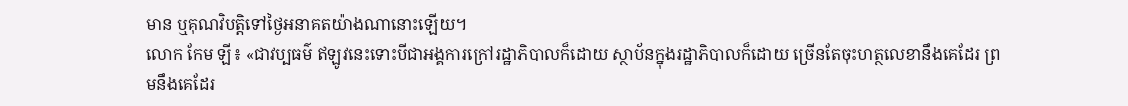មាន ឬគុណវិបត្តិទៅថ្ងៃអនាគតយ៉ាងណានោះឡើយ។
លោក កែម ឡី៖ «ជាវប្បធម៌ ឥឡូវនេះទោះបីជាអង្គការក្រៅរដ្ឋាភិបាលក៏ដោយ ស្ថាប័នក្នុងរដ្ឋាភិបាលក៏ដោយ ច្រើនតែចុះហត្ថលេខានឹងគេដែរ ព្រមនឹងគេដែរ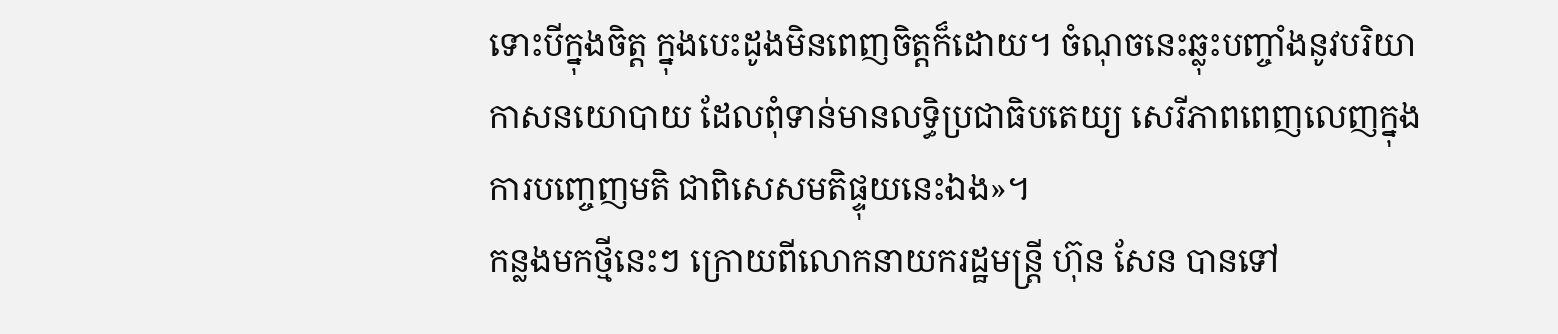ទោះបីក្នុងចិត្ត ក្នុងបេះដូងមិនពេញចិត្តក៏ដោយ។ ចំណុចនេះឆ្លុះបញ្ចាំងនូវបរិយាកាសនយោបាយ ដែលពុំទាន់មានលទ្ធិប្រជាធិបតេយ្យ សេរីភាពពេញលេញក្នុងការបញ្ចេញមតិ ជាពិសេសមតិផ្ទុយនេះឯង»។
កន្លងមកថ្មីនេះៗ ក្រោយពីលោកនាយករដ្ឋមន្រ្តី ហ៊ុន សែន បានទៅ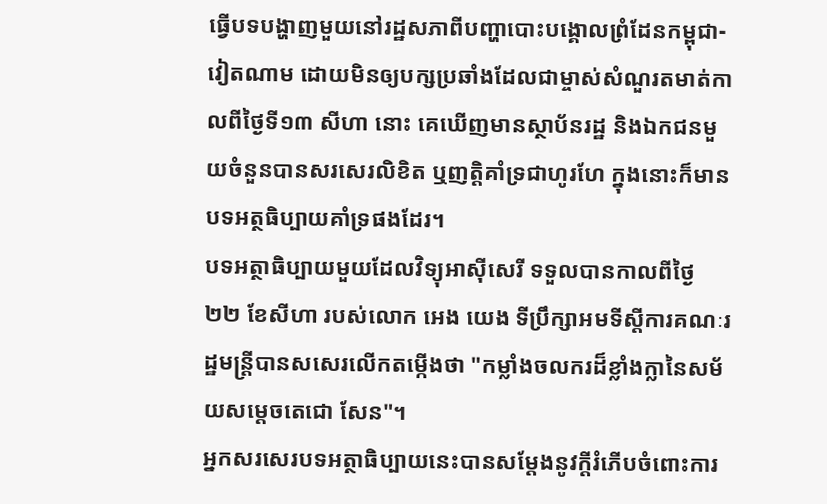ធ្វើបទបង្ហាញមួយនៅរដ្ឋសភាពីបញ្ហាបោះបង្គោលព្រំដែនកម្ពុជា-វៀតណាម ដោយមិនឲ្យបក្សប្រឆាំងដែលជាម្ចាស់សំណួរតមាត់កាលពីថ្ងៃទី១៣ សីហា នោះ គេឃើញមានស្ថាប័នរដ្ឋ និងឯកជនមួយចំនួនបានសរសេរលិខិត ឬញត្តិគាំទ្រជាហូរហែ ក្នុងនោះក៏មានបទអត្ថធិប្បាយគាំទ្រផងដែរ។
បទអត្ថាធិប្បាយមួយដែលវិទ្យុអាស៊ីសេរី ទទួលបានកាលពីថ្ងៃ ២២ ខែសីហា របស់លោក អេង យេង ទីប្រឹក្សាអមទីស្តីការគណៈរដ្ឋមន្រ្តីបានសសេរលើកតម្កើងថា "កម្លាំងចលករដ៏ខ្លាំងក្លានៃសម័យសម្ដេចតេជោ សែន"។
អ្នកសរសេរបទអត្ថាធិប្បាយនេះបានសម្ដែងនូវក្តីរំភើបចំពោះការ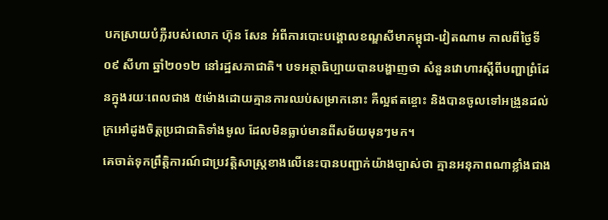បកស្រាយបំភ្លឺរបស់លោក ហ៊ុន សែន អំពីការបោះបង្គោលខណ្ឌសីមាកម្ពុជា-វៀតណាម កាលពីថ្ងៃទី០៩ សីហា ឆ្នាំ២០១២ នៅរដ្ឋសភាជាតិ។ បទអត្ថាធិប្បាយបានបង្ហាញថា សំនួនវោហារស្ដីពីបញ្ហាព្រំដែនក្នុងរយៈពេលជាង ៥ម៉ោងដោយគ្មានការឈប់សម្រាកនោះ គឺល្អឥតខ្ចោះ និងបានចូលទៅអង្រួនដល់ក្រអៅដូងចិត្តប្រជាជាតិទាំងមូល ដែលមិនធ្លាប់មានពីសម័យមុនៗមក។
គេចាត់ទុកព្រឹត្តិការណ៍ជាប្រវត្តិសាស្ត្រខាងលើនេះបានបញ្ជាក់យ៉ាងច្បាស់ថា គ្មានអនុភាពណាខ្លាំងជាង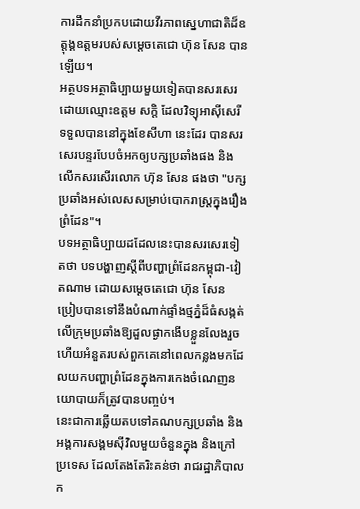ការដឹកនាំប្រកបដោយវីរភាពស្នេហាជាតិដ៏ឧត្ដុង្គឧត្ដមរបស់សម្ដេចតេជោ ហ៊ុន សែន បានឡើយ។
អត្ថបទអត្ថាធិប្បាយមួយទៀតបានសរសេរដោយឈ្មោះឧត្តម សក្តិ ដែលវិទ្យុអាស៊ីសេរី ទទួលបាននៅក្នុងខែសីហា នេះដែរ បានសរសេរបន្ទរបែបចំអកឲ្យបក្សប្រឆាំងផង និងលើកសរសើរលោក ហ៊ុន សែន ផងថា "បក្សប្រឆាំងអស់លេសសម្រាប់បោករាស្ត្រក្នុងរឿងព្រំដែន"។
បទអត្ថាធិប្បាយដដែលនេះបានសរសេរទៀតថា បទបង្ហាញស្តីពីបញ្ហាព្រំដែនកម្ពុជា-វៀតណាម ដោយសម្ដេចតេជោ ហ៊ុន សែន ប្រៀបបានទៅនឹងបំណាក់ផ្ទាំងថ្មភ្នំដ៏ធំសង្កត់លើក្រុមប្រឆាំងឱ្យដួលផ្ងាកងើបខ្លួនលែងរួច ហើយអំនួតរបស់ពួកគេនៅពេលកន្លងមកដែលយកបញ្ហាព្រំដែនក្នុងការកេងចំណេញនយោបាយក៏ត្រូវបានបញ្ចប់។
នេះជាការឆ្លើយតបទៅគណបក្សប្រឆាំង និងអង្គការសង្គមស៊ីវិលមួយចំនួនក្នុង និងក្រៅប្រទេស ដែលតែងតែរិះគន់ថា រាជរដ្ឋាភិបាលក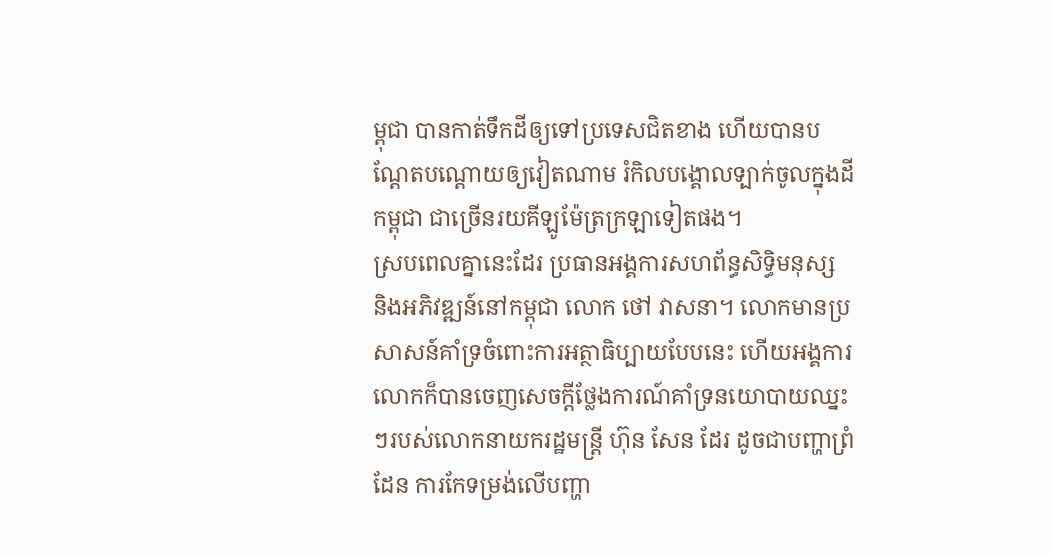ម្ពុជា បានកាត់ទឹកដីឲ្យទៅប្រទេសជិតខាង ហើយបានបណ្ដែតបណ្ដោយឲ្យវៀតណាម រំកិលបង្គោលទ្បាក់ចូលក្នុងដីកម្ពុជា ជាច្រើនរយគីឡូម៉ែត្រក្រឡាទៀតផង។
ស្របពេលគ្នានេះដែរ ប្រធានអង្គការសហព័ន្ធសិទ្ធិមនុស្ស និងអភិវឌ្ឍន៍នៅកម្ពុជា លោក ថៅ វាសនា។ លោកមានប្រសាសន៍គាំទ្រចំពោះការអត្ថាធិប្បាយបែបនេះ ហើយអង្គការលោកក៏បានចេញសេចក្ដីថ្លែងការណ៍គាំទ្រនយោបាយឈ្នះៗរបស់លោកនាយករដ្ឋមន្ត្រី ហ៊ុន សែន ដែរ ដូចជាបញ្ហាព្រំដែន ការកែទម្រង់លើបញ្ហា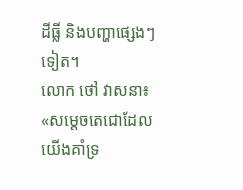ដីធ្លី និងបញ្ហាផ្សេងៗទៀត។
លោក ថៅ វាសនា៖ «សម្ដេចតេជោដែលយើងគាំទ្រ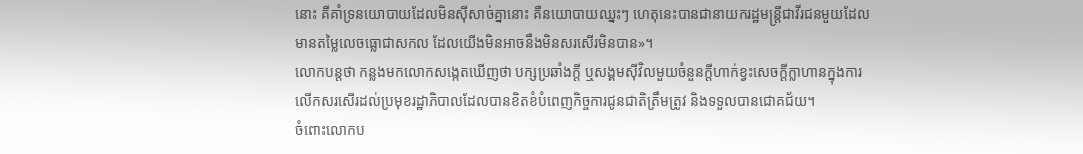នោះ គឺគាំទ្រនយោបាយដែលមិនស៊ីសាច់គ្នានោះ គឺនយោបាយឈ្នះៗ ហេតុនេះបានជានាយករដ្ឋមន្ត្រីជាវីរជនមួយដែលមានតម្លៃលេចធ្លោជាសកល ដែលយើងមិនអាចនឹងមិនសរសើរមិនបាន»។
លោកបន្តថា កន្លងមកលោកសង្កេតឃើញថា បក្សប្រឆាំងក្ដី ឬសង្គមស៊ីវិលមួយចំនួនក្ដីហាក់ខ្វះសេចក្ដីក្លាហានក្នុងការលើកសរសើរដល់ប្រមុខរដ្ឋាភិបាលដែលបានខិតខំបំពេញកិច្ចការជូនជាតិត្រឹមត្រូវ និងទទួលបានជោគជ័យ។
ចំពោះលោកប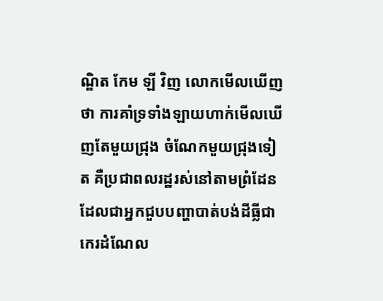ណ្ឌិត កែម ឡី វិញ លោកមើលឃើញថា ការគាំទ្រទាំងឡាយហាក់មើលឃើញតែមួយជ្រុង ចំណែកមួយជ្រុងទៀត គឺប្រជាពលរដ្ឋរស់នៅតាមព្រំដែនដែលជាអ្នកជួបបញ្ហាបាត់បង់ដីធ្លីជាកេរដំណែល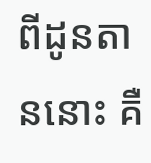ពីដូនតាននោះ គឺ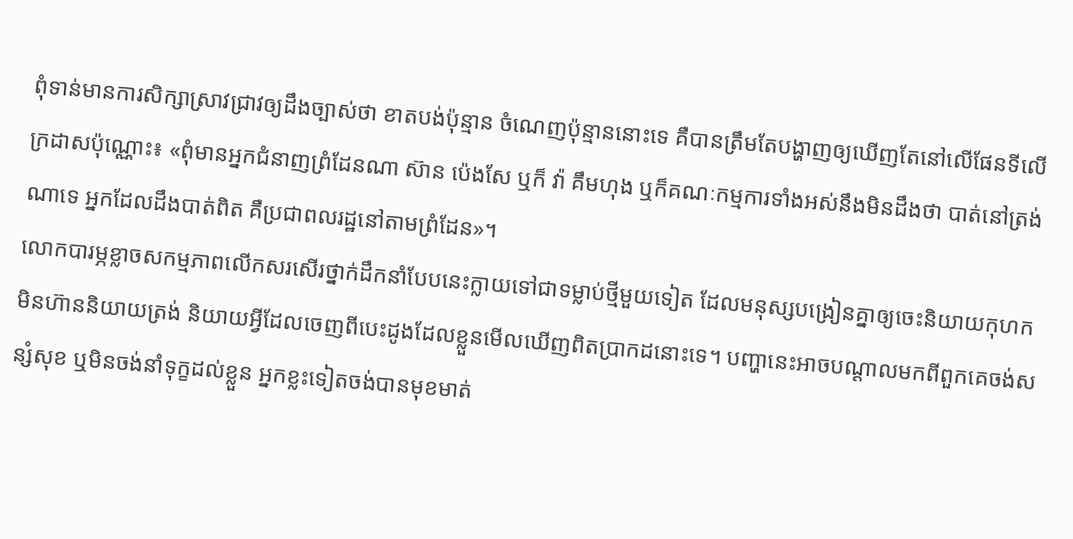ពុំទាន់មានការសិក្សាស្រាវជ្រាវឲ្យដឹងច្បាស់ថា ខាតបង់ប៉ុន្មាន ចំណេញប៉ុន្មាននោះទេ គឺបានត្រឹមតែបង្ហាញឲ្យឃើញតែនៅលើផែនទីលើក្រដាសប៉ុណ្ណោះ៖ «ពុំមានអ្នកជំនាញព្រំដែនណា ស៊ាន ប៉េងសែ ឬក៏ វ៉ា គឹមហុង ឬក៏គណៈកម្មការទាំងអស់នឹងមិនដឹងថា បាត់នៅត្រង់ណាទេ អ្នកដែលដឹងបាត់ពិត គឺប្រជាពលរដ្ឋនៅតាមព្រំដែន»។
លោកបារម្ភខ្លាចសកម្មភាពលើកសរសើរថ្នាក់ដឹកនាំបែបនេះក្លាយទៅជាទម្លាប់ថ្មីមួយទៀត ដែលមនុស្សបង្រៀនគ្នាឲ្យចេះនិយាយកុហក មិនហ៊ាននិយាយត្រង់ និយាយអ្វីដែលចេញពីបេះដូងដែលខ្លួនមើលឃើញពិតប្រាកដនោះទេ។ បញ្ហានេះអាចបណ្ដាលមកពីពួកគេចង់សន្សំសុខ ឬមិនចង់នាំទុក្ខដល់ខ្លួន អ្នកខ្លះទៀតចង់បានមុខមាត់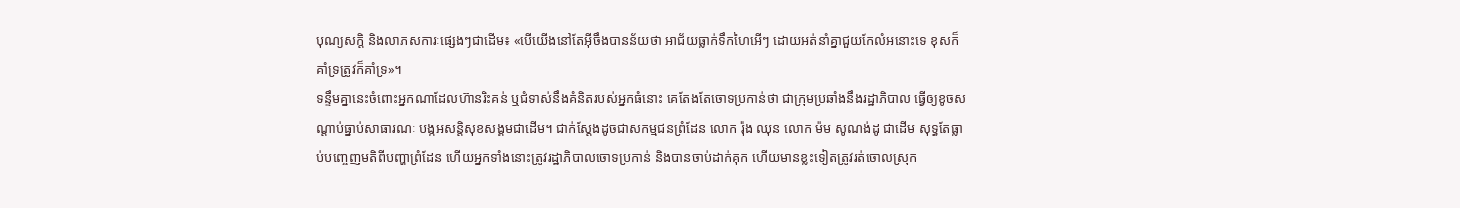បុណ្យសក្ដិ និងលាភសការៈផ្សេងៗជាដើម៖ «បើយើងនៅតែអ៊ីចឹងបានន័យថា អាជ័យធ្លាក់ទឹកហៃអើៗ ដោយអត់នាំគ្នាជួយកែលំអនោះទេ ខុសក៏គាំទ្រត្រូវក៏គាំទ្រ»។
ទន្ទឹមគ្នានេះចំពោះអ្នកណាដែលហ៊ានរិះគន់ ឬជំទាស់នឹងគំនិតរបស់អ្នកធំនោះ គេតែងតែចោទប្រកាន់ថា ជាក្រុមប្រឆាំងនឹងរដ្ឋាភិបាល ធ្វើឲ្យខូចសណ្ដាប់ធ្នាប់សាធារណៈ បង្កអសន្តិសុខសង្គមជាដើម។ ជាក់ស្ដែងដូចជាសកម្មជនព្រំដែន លោក រ៉ុង ឈុន លោក ម៉ម សូណង់ដូ ជាដើម សុទ្ធតែធ្លាប់បញ្ចេញមតិពីបញ្ហាព្រំដែន ហើយអ្នកទាំងនោះត្រូវរដ្ឋាភិបាលចោទប្រកាន់ និងបានចាប់ដាក់គុក ហើយមានខ្លះទៀតត្រូវរត់ចោលស្រុក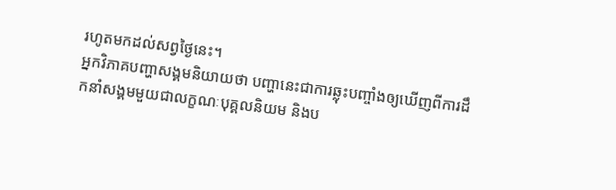រហូតមកដល់សព្វថ្ងៃនេះ។
អ្នកវិភាគបញ្ហាសង្គមនិយាយថា បញ្ហានេះជាការឆ្លុះបញ្ចាំងឲ្យឃើញពីការដឹកនាំសង្គមមួយជាលក្ខណៈបុគ្គលនិយម និងប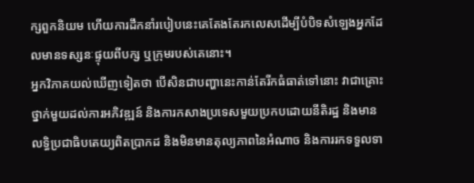ក្សពួកនិយម ហើយការដឹកនាំរបៀបនេះគេតែងតែរកលេសដើម្បីបំបិទសំឡេងអ្នកដែលមានទស្សនៈផ្ទុយពីបក្ស ឬក្រុមរបស់គេនោះ។
អ្នកវិភាគយល់ឃើញទៀតថា បើសិនជាបញ្ហានេះកាន់តែរីកធំធាត់ទៅនោះ វាជាគ្រោះថ្នាក់មួយដល់ការអភិវឌ្ឍន៍ និងការកសាងប្រទេសមួយប្រកបដោយនីតិរដ្ឋ និងមានលទ្ធិប្រជាធិបតេយ្យពិតប្រាកដ និងមិនមានតុល្យភាពនៃអំណាច និងការរកទទួលទា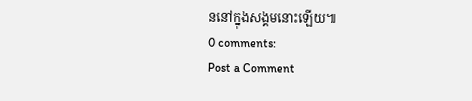ននៅក្នុងសង្គមនោះឡើយ៕
0 comments:
Post a Comment